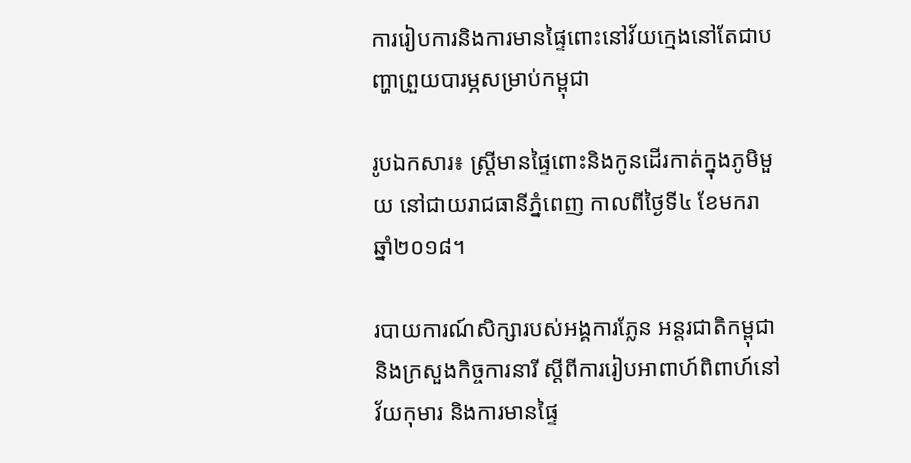ការរៀបការនិងការមានផ្ទៃពោះនៅវ័យក្មេងនៅតែជាបញ្ហាព្រួយបារម្ភសម្រាប់កម្ពុជា

រូបឯកសារ៖ ស្ត្រីមានផ្ទៃពោះនិងកូនដើរកាត់ក្នុងភូមិមួយ នៅជាយរាជធានីភ្នំពេញ កាលពីថ្ងៃទី៤ ខែមករា ឆ្នាំ២០១៨។

របាយការណ៍សិក្សារបស់អង្គការភ្លែន អន្តរជាតិកម្ពុជានិងក្រសួងកិច្ចការនារី ស្តីពីការរៀបអាពាហ៍ពិពាហ៍នៅវ័យកុមារ និងការមានផ្ទៃ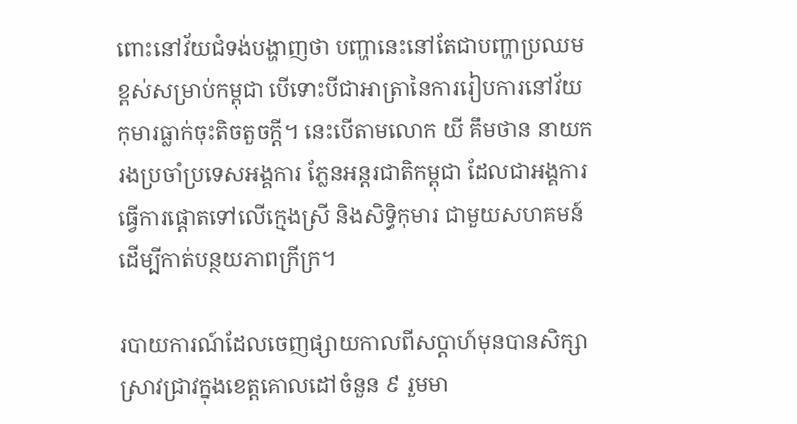ពោះនៅវ័យជំទង់បង្ហាញថា បញ្ហានេះនៅតែជាបញ្ហាប្រឈមខ្ពស់សម្រាប់កម្ពុជា បើទោះបីជាអាត្រានៃការរៀបការនៅវ័យកុមារធ្លាក់ចុះតិចតួចក្តី។ នេះបើតាមលោក យី គឹមថាន នាយករងប្រចាំប្រទេសអង្គការ ភ្លែនអន្តរជាតិកម្ពុជា ដែលជាអង្គការធ្វើការផ្តោតទៅលើក្មេងស្រី និងសិទ្ធិកុមារ ជាមួយសហគមន៍ ដើម្បីកាត់បន្ថយភាពក្រីក្រ។

របាយការណ៍ដែលចេញផ្សាយកាលពីសប្តាហ៍មុនបានសិក្សាស្រាវជ្រាវក្នុងខេត្តគោលដៅចំនួន ៩ រួមមា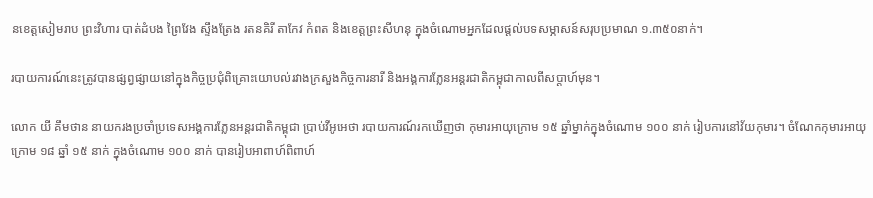នខេត្តសៀមរាប ព្រះវិហារ បាត់ដំបង ព្រៃវែង ស្ទឹងត្រែង រតនគិរី តាកែវ កំពត និងខេត្តព្រះសីហនុ ក្នុងចំណោមអ្នកដែលផ្តល់បទសម្ភាសន៍សរុបប្រមាណ ១.៣៥០នាក់។

របាយការណ៍នេះត្រូវបានផ្សព្វផ្សាយនៅក្នុងកិច្ចប្រជុំពិគ្រោះយោបល់រវាងក្រសួងកិច្ចការនារី និងអង្គការភ្លែនអន្តរជាតិកម្ពុជាកាលពីសប្តាហ៍មុន។

លោក យី គឹមថាន នាយករងប្រចាំប្រទេសអង្គការភ្លែនអន្តរជាតិកម្ពុជា ប្រាប់វីអូអេថា របាយការណ៍រកឃើញថា កុមារអាយុក្រោម ១៥ ឆ្នាំម្នាក់ក្នុងចំណោម ១០០ នាក់ រៀបការនៅវ័យកុមារ។ ចំណែកកុមារអាយុក្រោម ១៨ ឆ្នាំ ១៥ នាក់ ក្នុងចំណោម ១០០ នាក់ បានរៀបអាពាហ៍ពិពាហ៍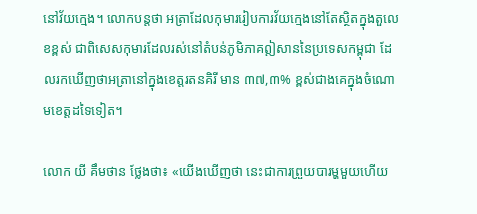នៅវ័យក្មេង។ លោកបន្តថា អត្រាដែលកុមាររៀបការវ័យក្មេងនៅតែស្ថិតក្នុងតួលេខខ្ពស់ ជាពិសេសកុមារដែលរស់នៅតំបន់ភូមិភាគឦសាននៃប្រទេសកម្ពុជា ដែលរកឃើញថាអត្រានៅក្នុងខេត្តរតនគិរី មាន ៣៧,៣% ខ្ពស់ជាងគេក្នុងចំណោមខេត្តដទៃទៀត។

លោក យី គឹមថាន ថ្លែងថា៖ «យើងឃើញថា នេះជាការព្រួយបារម្ហមួយហើយ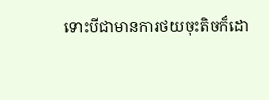ទោះបីជាមានការថយចុះតិចក៏ដោ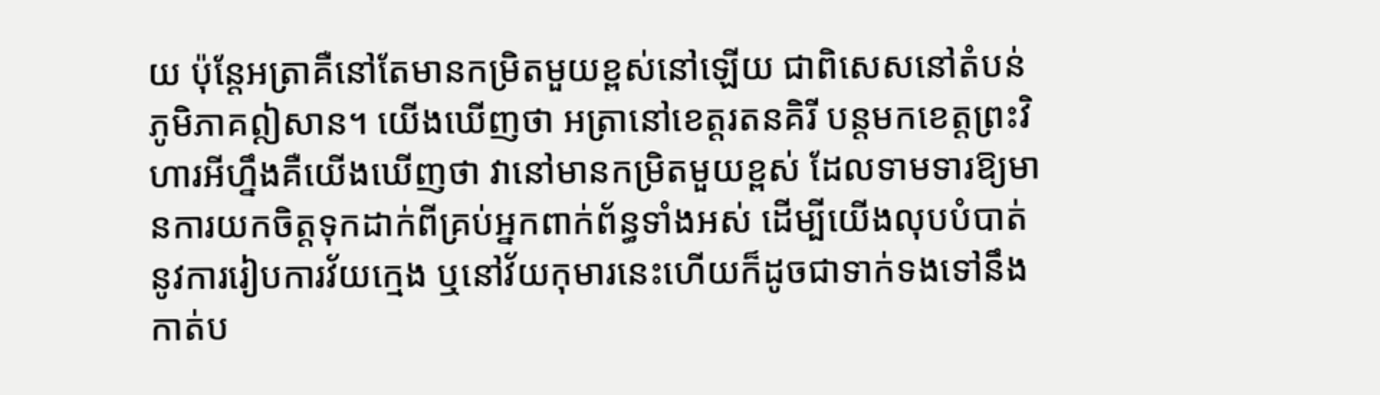យ ប៉ុន្តែអត្រាគឺនៅតែមានកម្រិតមួយខ្ពស់នៅឡើយ ជាពិសេសនៅតំបន់ភូមិភាគឦសាន។ យើងឃើញថា អត្រានៅខេត្តរតនគិរី បន្តមកខេត្តព្រះវិហារអីហ្នឹងគឺយើងឃើញថា វានៅមានកម្រិតមួយខ្ពស់ ដែលទាមទារឱ្យមានការយកចិត្តទុកដាក់ពីគ្រប់អ្នកពាក់ព័ន្ធទាំងអស់ ដើម្បីយើងលុបបំបាត់នូវការរៀបការវ័យក្មេង ឬនៅវ័យកុមារនេះហើយក៏ដូចជាទាក់ទងទៅនឹងកាត់ប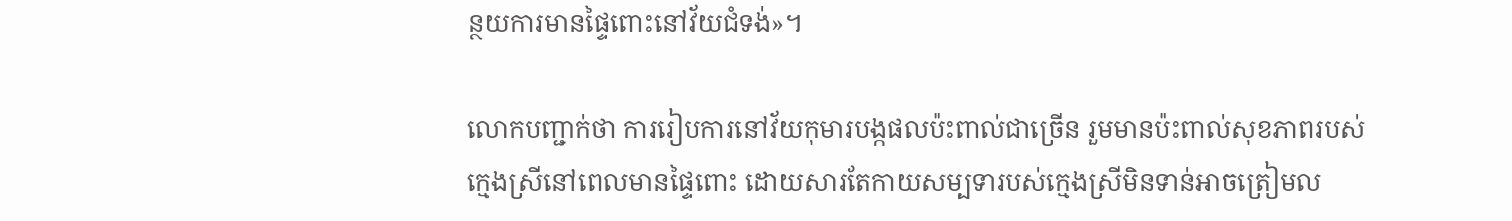ន្ថយការមានផ្ទៃពោះនៅវ័យជំទង់»។

លោកបញ្ជាក់ថា ការរៀបការនៅវ័យកុមារបង្កផលប៉ះពាល់ជាច្រើន រួមមានប៉ះពាល់សុខភាពរបស់ក្មេងស្រីនៅពេលមានផ្ទៃពោះ ដោយសារតែកាយសម្បទារបស់ក្មេងស្រីមិនទាន់អាចត្រៀមល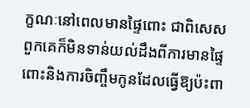ក្ខណៈនៅពេលមានផ្ទៃពោះ ជាពិសេសពួកគេក៏មិនទាន់យល់ដឹងពីការមានផ្ទៃពោះនិងការចិញ្ចឹមកូនដែលធ្វើឱ្យប៉ះពា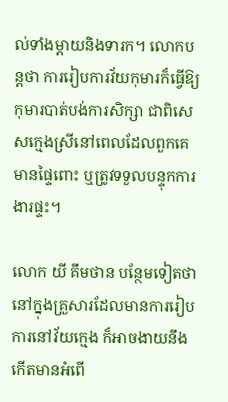ល់ទាំងម្ដាយនិងទារក។ លោកបន្ដថា ការរៀបការវ័យកុមារក៏ធ្វើឱ្យកុមារបាត់បង់ការសិក្សា ជាពិសេសក្មេងស្រីនៅពេលដែលពួកគេមានផ្ទៃពោះ ឬត្រូវទទួលបន្ទុកការងារផ្ទះ។

លោក យី គឹមថាន បន្ថែមទៀតថា នៅក្នុងគ្រួសារដែលមានការរៀបការនៅវ័យក្មេង ក៏អាចងាយនឹងកើតមានអំពើ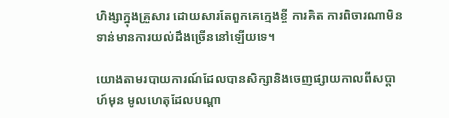ហិង្សាក្នុងគ្រួសារ ដោយសារតែពួកគេក្មេងខ្ចី ការគិត ការពិចារណាមិនទាន់មានការយល់ដឹងច្រើននៅឡើយទេ។

យោងតាមរបាយការណ៍ដែលបានសិក្សានិងចេញផ្សាយកាលពីសប្តាហ៍មុន មូលហេតុដែលបណ្ដា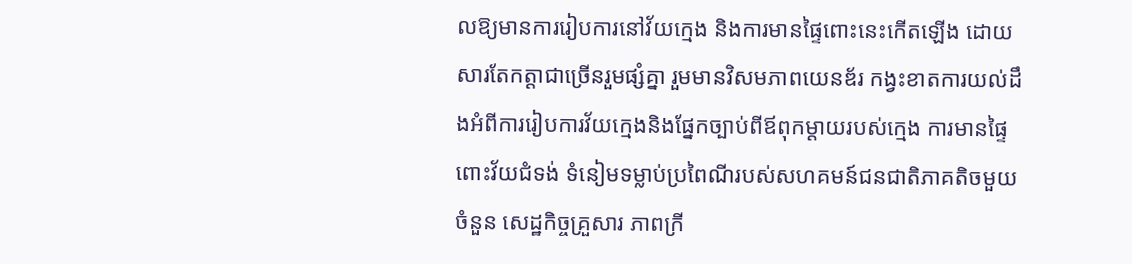លឱ្យមានការរៀបការនៅវ័យក្មេង និងការមានផ្ទៃពោះនេះកើតឡើង ដោយសារតែកត្តាជាច្រើនរួមផ្សំគ្នា រួមមានវិសមភាពយេនឌ័រ កង្វះខាតការយល់ដឹងអំពីការរៀបការវ័យក្មេងនិងផ្នែកច្បាប់ពីឪពុកម្ដាយរបស់ក្មេង ការមានផ្ទៃពោះវ័យជំទង់ ទំនៀមទម្លាប់ប្រពៃណីរបស់សហគមន៍ជនជាតិភាគតិចមួយចំនួន សេដ្ឋកិច្ចគ្រួសារ ភាពក្រី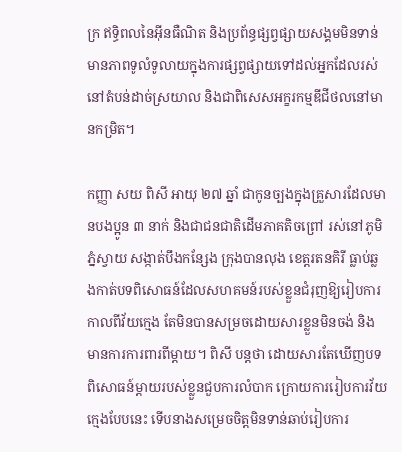ក្រ ឥទិ្ធពលនៃអ៊ីនធឺណិត និងប្រព័ន្ធផ្សព្វផ្សាយសង្គមមិនទាន់មានភាពទូលំទូលាយក្នុងការផ្សព្វផ្សាយទៅដល់អ្នកដែលរស់នៅតំបន់ដាច់ស្រយាល និងជាពិសេសអក្ខរកម្មឌីជីថលនៅមានកម្រិត។

កញ្ញា សយ ពិសី អាយុ ២៧ ឆ្នាំ ជាកូនច្បងក្នុងគ្រួសារដែលមានបងប្អូន ៣ នាក់ និងជាជនជាតិដើមភាគតិចព្រៅ រស់នៅភូមិភ្នំស្វាយ សង្កាត់បឹងកន្សែង ក្រុងបានលុង ខេត្តរតនគិរី ធ្លាប់ឆ្លងកាត់បទពិសោធន៍ដែលសហគមន៍របស់ខ្លួនជំរុញឱ្យរៀបការ កាលពីវ័យក្មេង តែមិនបានសម្រចដោយសារខ្លួនមិនចង់ និងមានការការពារពីម្ដាយ។ ពិសី បន្តថា ដោយសារតែឃើញបទពិសោធន៍ម្ដាយរបស់ខ្លួនជួបការលំបាក ក្រោយការរៀបការវ័យក្មេងបែបនេះ ទើបនាងសម្រេចចិត្តមិនទាន់ឆាប់រៀបការ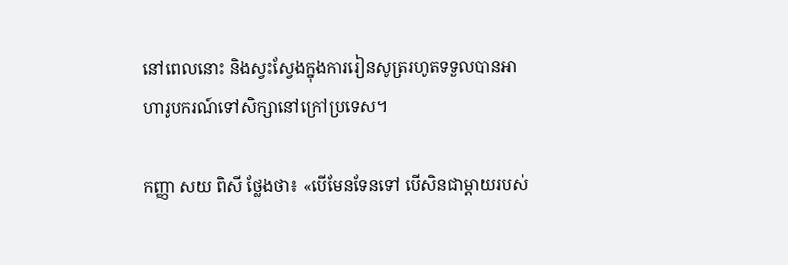នៅពេលនោះ និងស្វះស្វែងក្នុងការរៀនសូត្ររហូតទទួលបានអាហារូបករណ៍ទៅសិក្សានៅក្រៅប្រទេស។

កញ្ញា សយ ពិសី ថ្លែងថា៖ «បើមែនទែនទៅ បើសិនជាម្ដាយរបស់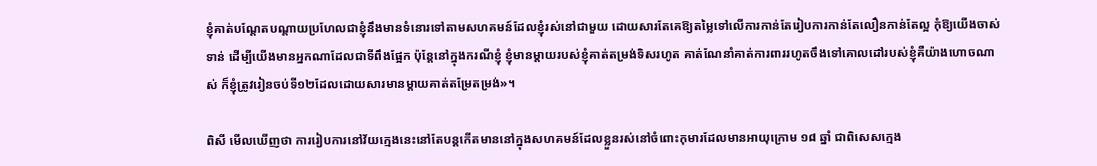ខ្ញុំគាត់បណ្ដែតបណ្ដាយប្រហែលជាខ្ញុំនឹងមានទំនោរទៅតាមសហគមន៍ដែលខ្ញុំរស់នៅជាមួយ ដោយសារតែគេឱ្យតម្លៃទៅលើការកាន់តែរៀបការកាន់តែលឿនកាន់តែល្អ កុំឱ្យយើងចាស់ទាន់ ដើម្បីយើងមានអ្នកណាដែលជាទីពឹងផ្អែក ប៉ុន្ដែនៅក្នុងករណីខ្ញុំ ខ្ញុំមានម្ដាយរបស់ខ្ញុំគាត់តម្រង់ទិសរហូត គាត់ណែនាំគាត់ការពាររហូតចឹងទៅគោលដៅរបស់ខ្ញុំគឺយ៉ាងហោចណាស់ ក៏ខ្ញុំត្រូវរៀនចប់ទី១២ដែលដោយសារមានម្ដាយគាត់តម្រែតម្រង់»។

ពិសី មើលឃើញថា ការរៀបការនៅវ័យក្មេងនេះនៅតែបន្ដកើតមាននៅក្នុងសហគមន៍ដែលខ្លួនរស់នៅចំពោះកុមារដែលមានអាយុក្រោម ១៨ ឆ្នាំ ជាពិសេសក្មេង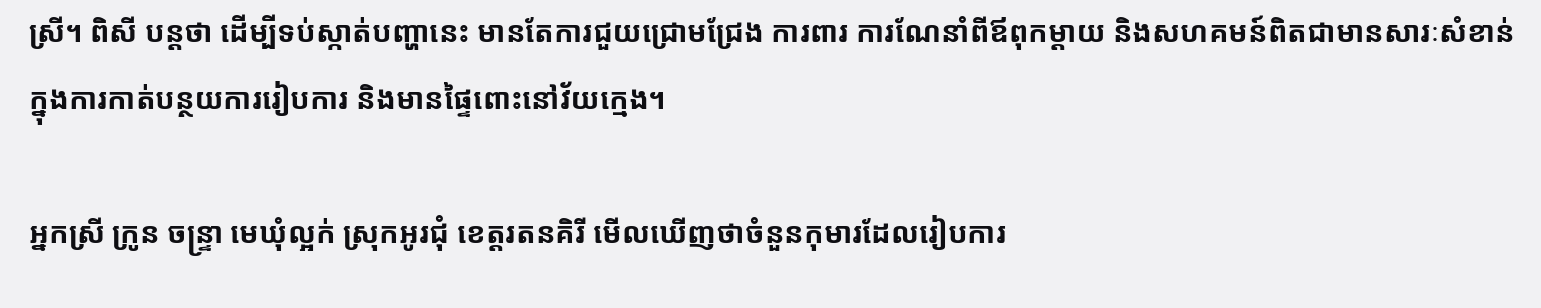ស្រី។ ពិសី បន្តថា ដើម្បីទប់ស្កាត់បញ្ហានេះ មានតែការជួយជ្រោមជ្រែង ការពារ ការណែនាំពីឪពុកម្ដាយ និងសហគមន៍ពិតជាមានសារៈសំខាន់ក្នុងការកាត់បន្ថយការរៀបការ និងមានផ្ទៃពោះនៅវ័យក្មេង។

អ្នកស្រី ក្រូន ចន្រ្ទា មេឃុំល្អក់ ស្រុកអូរជុំ ខេត្តរតនគិរី មើលឃើញថាចំនួនកុមារដែលរៀបការ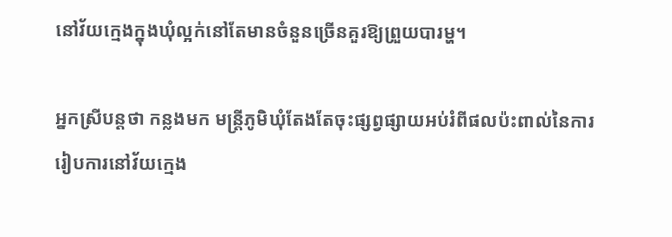នៅវ័យក្មេងក្នុងឃុំល្អក់នៅតែមានចំនួនច្រើនគួរឱ្យព្រួយបារម្ហ។

អ្នកស្រីបន្ដថា កន្លងមក មន្រ្តីភូមិឃុំតែងតែចុះផ្សព្វផ្សាយអប់រំពីផលប៉ះពាល់នៃការរៀបការនៅវ័យក្មេង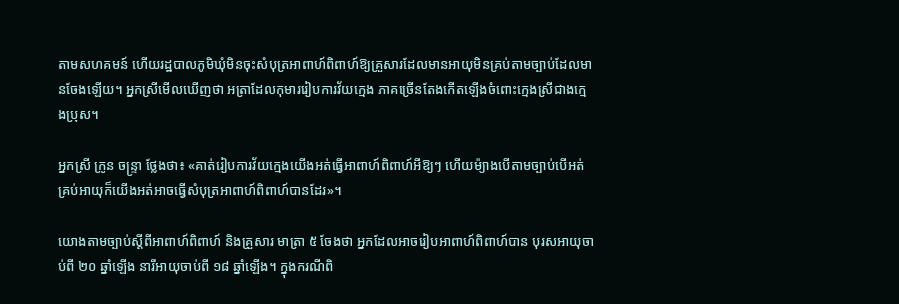តាមសហគមន៍ ហើយរដ្ឋបាលភូមិឃុំមិនចុះសំបុត្រអាពាហ៍ពិពាហ៍ឱ្យគ្រួសារដែលមានអាយុមិនគ្រប់តាមច្បាប់ដែលមានចែងឡើយ។ អ្នកស្រីមើលឃើញថា អត្រាដែលកុមាររៀបការវ័យក្មេង ភាគច្រើនតែងកើតឡើងចំពោះក្មេងស្រីជាងក្មេងប្រុស។

អ្នកស្រី ក្រូន ចន្រ្ទា ថ្លែងថា៖ «គាត់រៀបការវ័យក្មេងយើងអត់ធ្វើអាពាហ៍ពិពាហ៍អីឱ្យៗ ហើយម៉្យាងបើតាមច្បាប់បើអត់គ្រប់អាយុក៏យើងអត់អាចធ្វើសំបុត្រអាពាហ៍ពិពាហ៍បានដែរ»។

យោងតាមច្បាប់ស្ដីពីអាពាហ៍ពិពាហ៍ និងគ្រួសារ មាត្រា ៥ ចែងថា អ្នកដែលអាចរៀបអាពាហ៍ពិពាហ៍បាន បុរសអាយុចាប់ពី ២០ ឆ្នាំឡើង នារីអាយុចាប់ពី ១៨ ឆ្នាំឡើង។ ក្នុងករណីពិ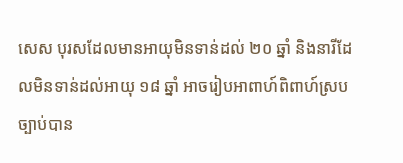សេស បុរសដែលមានអាយុមិនទាន់ដល់ ២០ ឆ្នាំ និងនារីដែលមិនទាន់ដល់អាយុ ១៨ ឆ្នាំ អាចរៀបអាពាហ៍ពិពាហ៍ស្របច្បាប់បាន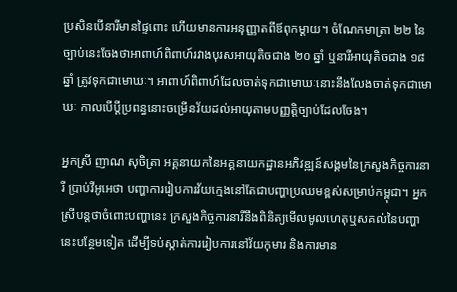ប្រសិនបើនារីមានផ្ទៃពោះ ហើយមានការអនុញ្ញាតពីឪពុកម្ដាយ។ ចំណែកមាត្រា ២២ នៃច្បាប់នេះចែងថាអាពាហ៍ពិពាហ៍រវាងបុរសអាយុតិចជាង ២០ ឆ្នាំ ឬនារីអាយុតិចជាង ១៨ ឆ្នាំ ត្រូវទុកជាមោឃៈ។ អាពាហ៍ពិពាហ៍ដែលចាត់ទុកជាមោឃៈនោះនឹងលែងចាត់ទុកជាមោឃៈ កាលបើប្ដីប្រពន្ធនោះចម្រើនវ័យដល់អាយុតាមបញ្ញតិ្តច្បាប់ដែលចែង។

អ្នកស្រី ញាណ សុចិត្រា អគ្គនាយកនៃអគ្គនាយកដ្ឋានអភិវឌ្ឍន៍សង្គមនៃក្រសួងកិច្ចការនារី ប្រាប់វីអូអេថា បញ្ហាការរៀបការវ័យក្មេងនៅតែជាបញ្ហាប្រឈមខ្ពស់សម្រាប់កម្ពុជា។ អ្នកស្រីបន្តថាចំពោះបញ្ហានេះ ក្រសួងកិច្ចការនារីនឹងពិនិត្យមើលមូលហេតុឬសគល់នៃបញ្ហានេះបន្ថែមទៀត ដើម្បីទប់ស្កាត់ការរៀបការនៅវ័យកុមារ និងការមាន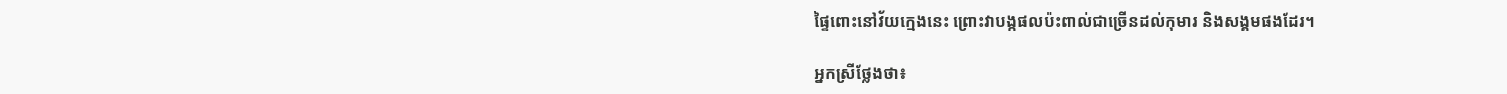ផ្ទៃពោះនៅវ័យក្មេងនេះ ព្រោះវាបង្កផលប៉ះពាល់ជាច្រើនដល់កុមារ និងសង្គមផងដែរ។

អ្នកស្រីថ្លែងថា៖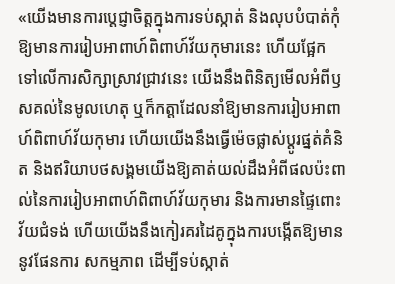«យើងមានការប្ដេជ្ញាចិត្តក្នុងការទប់ស្កាត់ និងលុបបំបាត់កុំឱ្យមានការរៀបអាពាហ៍ពិពាហ៍វ័យកុមារនេះ ហើយផ្អែកទៅលើការសិក្សាស្រាវជ្រាវនេះ យើងនឹងពិនិត្យមើលអំពីឫសគល់នៃមូលហេតុ ឬក៏កត្តាដែលនាំឱ្យមានការរៀបអាពាហ៍ពិពាហ៍វ័យកុមារ ហើយយើងនឹងធ្វើម៉េចផ្លាស់ប្ដូរផ្នត់គំនិត និងឥរិយាបថសង្គមយើងឱ្យគាត់យល់ដឹងអំពីផលប៉ះពាល់នៃការរៀបអាពាហ៍ពិពាហ៍វ័យកុមារ និងការមានផ្ទៃពោះវ័យជំទង់ ហើយយើងនឹងកៀរគរដៃគូក្នុងការបង្កើតឱ្យមាននូវផែនការ សកម្មភាព ដើម្បីទប់ស្កាត់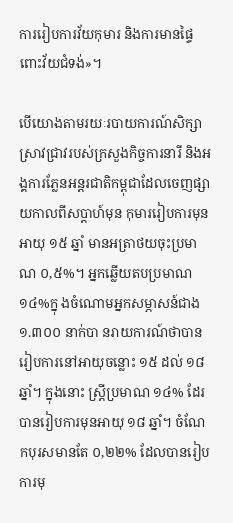ការរៀបការវ័យកុមារ និងការមានផ្ទៃពោះវ័យជំទង់»។

បើយោងតាមរយៈរបាយការណ៍សិក្សាស្រាវជ្រាវរបស់ក្រសួងកិច្ចការនារី និងអង្គការភ្លែនអន្តរជាតិកម្ពុជាដែលចេញផ្សាយកាលពីសប្តាហ៍មុន កុមាររៀបការមុនអាយុ ១៥ ឆ្នាំ មានអត្រាថយចុះប្រមាណ ០,៥%។ អ្នកឆ្លើយតបប្រមាណ ១៤%ក្នុ ងចំណោមអ្នកសម្ភាសន៍ជាង ១.៣០០ នាក់បា នរាយការណ៍ថាបានរៀបការនៅអាយុចន្លោះ ១៥ ដល់ ១៨ ឆ្នាំ។ ក្នុងនោះ ស្រ្តីប្រមាណ ១៤% ដែរបានរៀបការមុនអាយុ ១៨ ឆ្នាំ។ ចំណែកបុរសមានតែ ០,២២% ដែលបានរៀបការមុ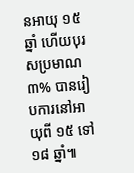នអាយុ ១៥ ឆ្នាំ ហើយបុរសប្រមាណ ៣% បានរៀបការនៅអាយុពី ១៥ ទៅ ១៨ ឆ្នាំ៕